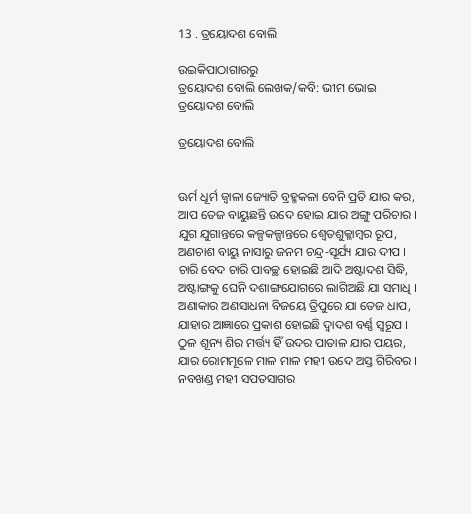13 . ତ୍ରୟୋଦଶ ବୋଲି

ଉଇକିପାଠାଗାର‌ରୁ
ତ୍ରୟୋଦଶ ବୋଲି ଲେଖକ/କବି: ଭୀମ ଭୋଇ
ତ୍ରୟୋଦଶ ବୋଲି

ତ୍ରୟୋଦଶ ବୋଲି


ଊର୍ମ ଧୂର୍ମ ଜ୍ୱାଳା ଜ୍ୟୋତି ବ୍ରହ୍ମକଳା ବେନି ପ୍ରତି ଯାର କର,
ଆପ ତେଜ ବାୟୁଛନ୍ତି ଉଦେ ହୋଇ ଯାର ଅଙ୍ଗୁ ପରିଚାର ।
ଯୁଗ ଯୁଗାନ୍ତରେ କଳ୍ପକଳ୍ପାନ୍ତରେ ଶ୍ୱେତଶୁକ୍ଳାମ୍ବର ରୂପ,
ଅଣଚାଶ ବାୟୁ ନାସାରୁ ଜନମ ଚନ୍ଦ୍ର-ସୂର୍ଯ୍ୟ ଯାର ଦୀପ ।
ଚାରି ବେଦ ଚାରି ପାବଚ୍ଛ ହୋଇଛି ଆଦି ଅଷ୍ଟାଦଶ ସିଦ୍ଧି,
ଅଷ୍ଟାଙ୍ଗକୁ ଘେନି ଦଶାଙ୍ଗଯୋଗରେ ଲାଗିଅଛି ଯା ସମାଧି ।
ଅଣାକାର ଅଣସାଧନା ବିଜୟେ ତ୍ରିପୁରେ ଯା ତେଜ ଧାପ,
ଯାହାର ଆଜ୍ଞାରେ ପ୍ରକାଶ ହୋଇଛି ଦ୍ୱାଦଶ ବର୍ଣ୍ଣ ସ୍ୱରୂପ ।
ଠୁଳ ଶୂନ୍ୟ ଶିର ମର୍ତ୍ତ୍ୟ ହିଁ ଉଦର ପାତାଳ ଯାର ପୟର,
ଯାର ରୋମମୂଳେ ମାଳ ମାଳ ମହୀ ଉଦେ ଅସ୍ତ ଗିରିବର ।
ନବଖଣ୍ଡ ମହୀ ସପତସାଗର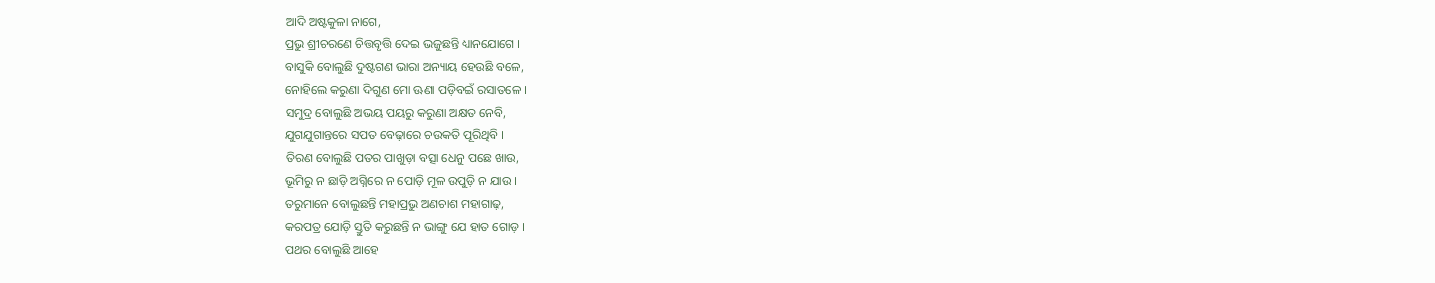ଆଦି ଅଷ୍ଟକୁଳା ନାଗେ,
ପ୍ରଭୁ ଶ୍ରୀଚରଣେ ଚିତ୍ତବୃତ୍ତି ଦେଇ ଭଜୁଛନ୍ତି ଧ୍ୟାନଯୋଗେ ।
ବାସୁକି ବୋଲୁଛି ଦୁଷ୍ଟଗଣ ଭାରା ଅନ୍ୟାୟ ହେଉଛି ବଳେ,
ନୋହିଲେ କରୁଣା ଦିଗୁଣ ମୋ ଊଣା ପଡ଼ିବଇଁ ରସାତଳେ ।
ସମୁଦ୍ର ବୋଲୁଛି ଅଭୟ ପୟରୁ କରୁଣା ଅକ୍ଷତ ନେବି,
ଯୁଗଯୁଗାନ୍ତରେ ସପତ ବେଢ଼ାରେ ଚଉକତି ପୂରିଥିବି ।
ତିରଣ ବୋଲୁଛି ପତର ପାଖୁଡ଼ା ବତ୍ସା ଧେନୁ ପଛେ ଖାଉ,
ଭୂମିରୁ ନ ଛାଡ଼ି ଅଗ୍ନିରେ ନ ପୋଡ଼ି ମୂଳ ଉପୁଡ଼ି ନ ଯାଉ ।
ତରୁମାନେ ବୋଲୁଛନ୍ତି ମହାପ୍ରଭୁ ଅଣଚାଶ ମହାଗାଢ଼,
କରପତ୍ର ଯୋଡ଼ି ସ୍ତୁତି କରୁଛନ୍ତି ନ ଭାଙ୍ଗୁ ଯେ ହାତ ଗୋଡ଼ ।
ପଥର ବୋଲୁଛି ଆହେ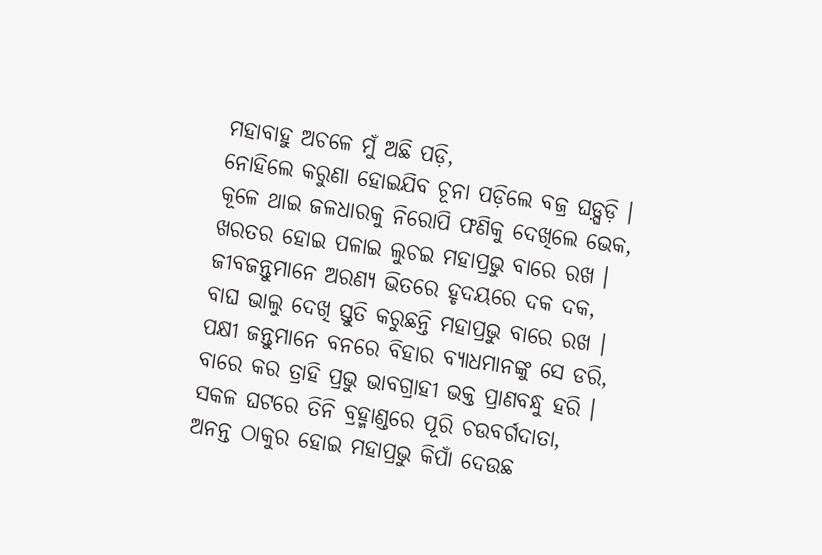ମହାବାହୁ ଅଚଳେ ମୁଁ ଅଛି ପଡ଼ି,
ନୋହିଲେ କରୁଣା ହୋଇଯିବ ଚୂନା ପଡ଼ିଲେ ବଜ୍ର ଘଡ଼୍ଘଡ଼ି ।
କୂଳେ ଥାଇ ଜଳଧାରକୁ ନିରୋପି ଫଣିକୁ ଦେଖିଲେ ଭେକ,
ଖରତର ହୋଇ ପଳାଇ ଲୁଚଇ ମହାପ୍ରଭୁ ବାରେ ରଖ ।
ଜୀବଜନ୍ତୁମାନେ ଅରଣ୍ୟ ଭିତରେ ହୃଦୟରେ ଦକ ଦକ,
ବାଘ ଭାଲୁ ଦେଖି ସ୍ତୁତି କରୁଛନ୍ତି ମହାପ୍ରଭୁ ବାରେ ରଖ ।
ପକ୍ଷୀ ଜନ୍ତୁମାନେ ବନରେ ବିହାର ବ୍ୟାଧମାନଙ୍କୁ ସେ ଡରି,
ବାରେ କର ତ୍ରାହି ପ୍ରଭୁ ଭାବଗ୍ରାହୀ ଭକ୍ତ ପ୍ରାଣବନ୍ଧୁ ହରି ।
ସକଳ ଘଟରେ ତିନି ବ୍ରହ୍ମାଣ୍ଡରେ ପୂରି ଚଉବର୍ଗଦାତା,
ଅନନ୍ତ ଠାକୁର ହୋଇ ମହାପ୍ରଭୁ କିପାଁ ଦେଉଛ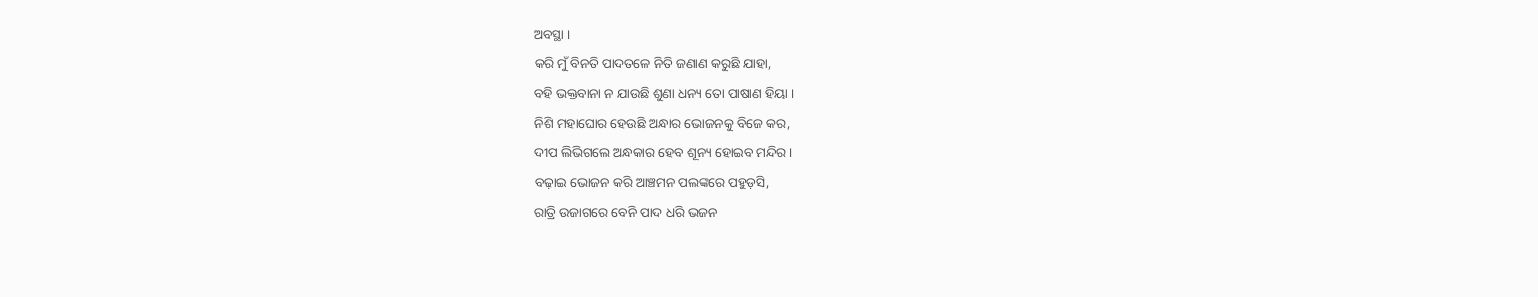ଅବସ୍ଥା ।
କରି ମୁଁ ବିନତି ପାଦତଳେ ନିତି ଜଣାଣ କରୁଛି ଯାହା,
ବହି ଭକ୍ତବାନା ନ ଯାଉଛି ଶୁଣା ଧନ୍ୟ ତୋ ପାଷାଣ ହିୟା ।
ନିଶି ମହାଘୋର ହେଉଛି ଅନ୍ଧାର ଭୋଜନକୁ ବିଜେ କର,
ଦୀପ ଲିଭିଗଲେ ଅନ୍ଧକାର ହେବ ଶୂନ୍ୟ ହୋଇବ ମନ୍ଦିର ।
ବଢ଼ାଇ ଭୋଜନ କରି ଆଞ୍ଚମନ ପଲଙ୍କରେ ପହୁଡ଼ସି,
ରାତ୍ରି ଉଜାଗରେ ବେନି ପାଦ ଧରି ଭଜନ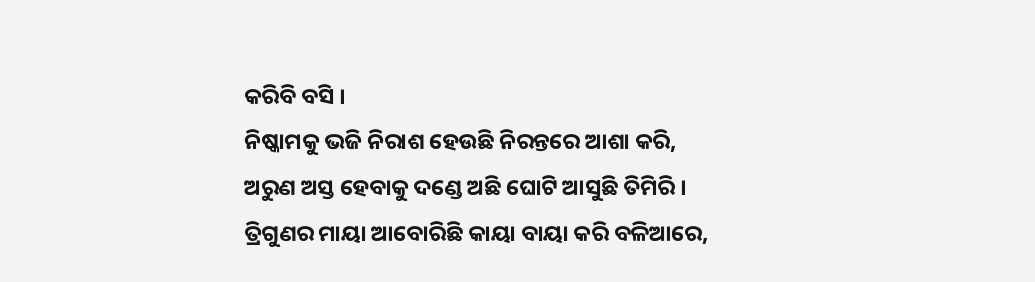କରିବି ବସି ।
ନିଷ୍କାମକୁ ଭଜି ନିରାଶ ହେଉଛି ନିରନ୍ତରେ ଆଶା କରି,
ଅରୁଣ ଅସ୍ତ ହେବାକୁ ଦଣ୍ଡେ ଅଛି ଘୋଟି ଆସୁଛି ତିମିରି ।
ତ୍ରିଗୁଣର ମାୟା ଆବୋରିଛି କାୟା ବାୟା କରି ବଳିଆରେ,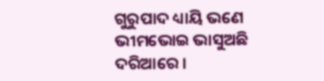ଗୁରୁପାଦ ଧ୍ୟାୟି ଭଣେ ଭୀମଭୋଇ ଭାସୁଅଛି ଦରିଆରେ ।